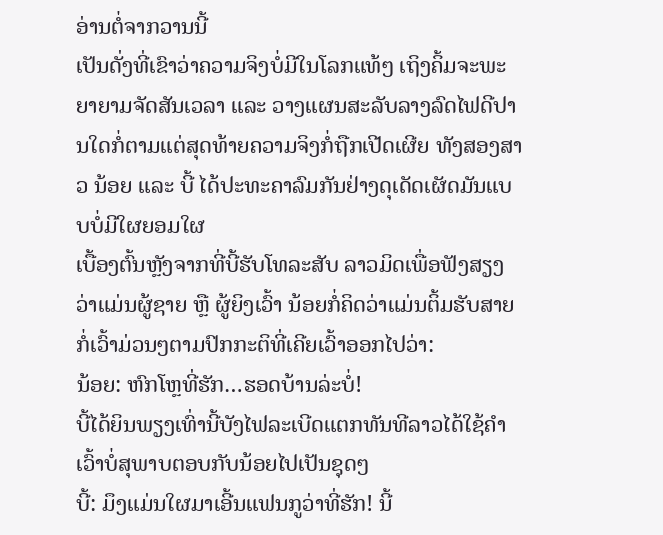ອ່ານຕໍ່ຈາກວານນີ້
ເປັນດັ່ງທີ່ເຂົາວ່າຄວາມຈິງບໍ່ມີໃນໂລກແທ້ໆ ເຖິງຄິ້ມຈະພະຍາຍາມຈັດສັນເວລາ ແລະ ວາງແຜນສະລັບລາງລົດໄຟດີປານໃດກໍ່ຕາມແຕ່ສຸດທ້າຍຄວາມຈິງກໍ່ຖືກເປີດເຜີຍ ທັງສອງສາວ ນ້ອຍ ແລະ ບີ້ ໄດ້ປະທະຄາລົມກັນຢ່າງດຸເດັດເຜັດມັນແບບບໍ່ມີໃຜຍອມໃຜ
ເບື້ອງຕົ້ນຫຼັງຈາກທີ່ບີ້ຮັບໂທລະສັບ ລາວມິດເພື່ອຟັງສຽງວ່າແມ່ນຜູ້ຊາຍ ຫຼື ຜູ້ຍິງເວົ້າ ນ້ອຍກໍ່ຄິດວ່າແມ່ນຕິ້ມຮັບສາຍ ກໍ່ເວົ້າມ່ວນໆຕາມປົກກະຕິທີ່ເຄີຍເວົ້າອອກໄປວ່າ:
ນ້ອຍ: ຫົກໂຫຼທີ່ຮັກ…ຮອດບ້ານລ່ະບໍ່!
ບີ້ໄດ້ຍິນພຽງເທົ່ານີ້ບັງໄຟລະເບີດແຕກທັນທີລາວໄດ້ໃຊ້ຄຳເວົ້າບໍ່ສຸພາບຕອບກັບນ້ອຍໄປເປັນຊຸດໆ
ບີ້: ມຶງແມ່ນໃຜມາເອີ້ນແຟນກູວ່າທີ່ຮັກ! ນີ້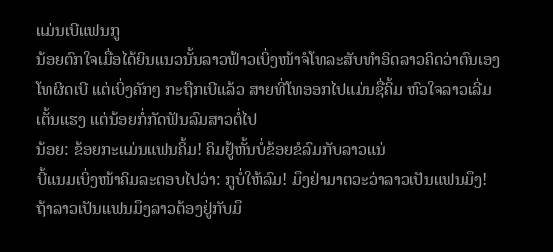ແມ່ນເບີແຟນກູ
ນ້ອຍຕົກໃຈເມື່ອໄດ້ຍິນແນວນັ້ນລາວຟ້າວເບິ່ງໜ້າຈໍໂທລະສັບທຳອິດລາວຄິດວ່າຕົນເອງໂທຜິດເບີ ແຕ່ເບິ່ງຄັກໆ ກະຖືກເບີແລ້ວ ສາຍທີ່ໂທອອກໄປແມ່ນຊື່ຄິ້ມ ຫົວໃຈລາວເລີ່ມເຕັ້ນແຮງ ແຕ່ນ້ອຍກໍ່ກັດຟັນລົມສາວຕໍ່ໄປ
ນ້ອຍ: ຂ້ອຍກະແມ່ນແຟນຄິ້ມ! ຄິມຢູ້ຫັ້ນບໍ່ຂ້ອຍຂໍລົມກັບລາວແນ່
ບີ້ແນມເບິ່ງໜ້າຄິມລະຕອບໄປວ່າ: ກູບໍ່ໃຫ້ລົມ! ມຶງຢ່າມາຕວະວ່າລາວເປັນແຟນມຶງ! ຖ້າລາວເປັນແຟນມຶງລາວຕ້ອງຢູ່ກັບມຶ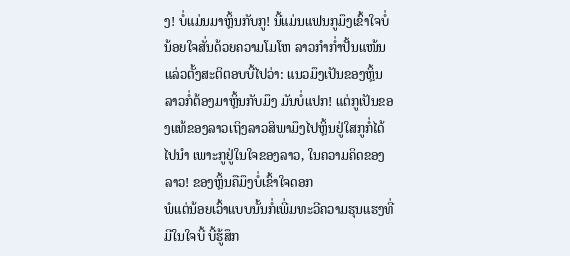ງ! ບໍ່ແມ່ນມາຫຼິ້ນກັບກູ! ນີ້ແມ່ນແຟນກູມຶງເຂົ້າໃຈບໍ່
ນ້ອຍໃຈສັ່ນດ້ວຍຄວາມໂມໂຫ ລາວກຳກ່ຳປັ້ນແໜ້ນແລ່ວຕັ້ງສະຕິຕອບບີ້ໄປວ່າ: ແນວມຶງເປັນຂອງຫຼິ້ນ ລາວກໍ່ຕ້ອງມາຫຼິ້ນກັບມຶງ ມັນບໍ່ແປກ! ແຕ່ກູເປັນຂອງແທ້ຂອງລາວເຖິງລາວສິພາມຶງໄປຫຼິ້ນຢູ່ໃສກູກໍ່ໄດ້ໄປນຳ ເພາະກູຢູ່ໃນໃຈຂອງລາວ, ໃນຄວາມຄິດຂອງລາວ! ຂອງຫຼິ້ນຄືມຶງບໍ່ເຂົ້າໃຈດອກ
ພໍແຕ່ນ້ອຍເວົ້າແບບນັ້ນກໍ່ເພີ່ມທະວີຄວາມຮຸນແຮງທີ່ມີໃນໃຈບີ້ ບີ້ຮູ້ສຶກ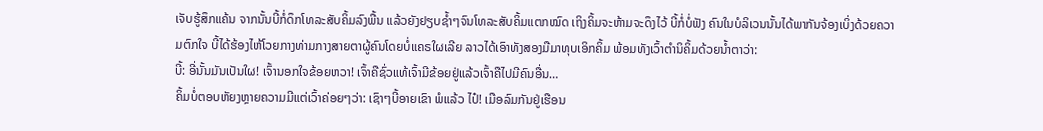ເຈັບຮູ້ສຶກແຄ້ນ ຈາກນັ້ນບີ້ກໍ່ດຶກໂທລະສັບຄິ້ມລົງພື້ນ ແລ້ວຍັງຢຽບຊ້ຳໆຈົນໂທລະສັບຄິ້ມແຕກໝົດ ເຖິງຄິ້ມຈະຫ້າມຈະດຶງໄວ້ ບີ້ກໍ່ບໍ່ຟັງ ຄົນໃນບໍລິເວນນັ້ນໄດ້ພາກັນຈ້ອງເບິ່ງດ້ວຍຄວາມຕົກໃຈ ບີ້ໄດ້ຮ້ອງໄຫ້ໂວຍກາງທ່າມກາງສາຍຕາຜູ້ຄົນໂດຍບໍ່ແຄຣໃຜເລີຍ ລາວໄດ້ເອົາທັງສອງມືມາທຸບເອິກຄິ້ມ ພ້ອມທັງເວົ້າຕຳນິຄິ້ມດ້ວຍນ້ຳຕາວ່າ:
ບີ້: ອີ່ນັ້ນມັນເປັນໃຜ! ເຈົ້ານອກໃຈຂ້ອຍຫວາ! ເຈົ້າຄືຊົ່ວແທ້ເຈົ້າມີຂ້ອຍຢູ່ແລ້ວເຈົ້າຄືໄປມີຄົນອື່ນ…
ຄິ້ມບໍ່ຕອບຫັຍງຫຼາຍຄວາມມີແຕ່ເວົ້າຄ່ອຍໆວ່າ: ເຊົາໆບີ້ອາຍເຂົາ ພໍແລ້ວ ໄປ໋! ເມືອລົມກັນຢູ່ເຮືອນ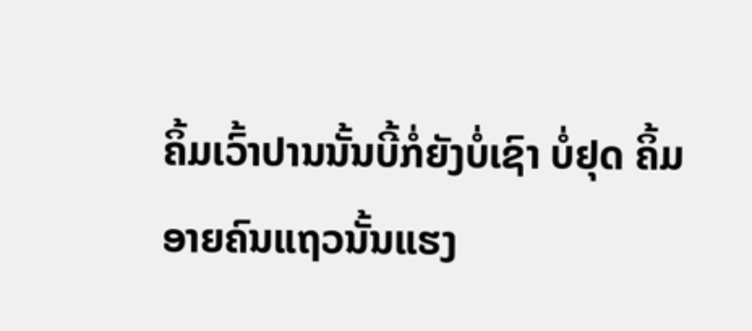ຄິ້ມເວົ້າປານນັ້ນບີ້ກໍ່ຍັງບໍ່ເຊົາ ບໍ່ຢຸດ ຄິ້ມອາຍຄົນແຖວນັ້ນແຮງ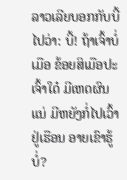ລາວເລີຍບອກກັບບີ້ໄປວ່າ: ບີ້! ຖ້າເຈົ້າບໍ່ເມືອ ຂ້ອຍສິເມືອປະເຈົ້າໃດ໋ ມີເຫດຜົນແນ່ ມີຫຍັງກໍ່ໄປເວົ້າຢູ່ເຮືອນ ອາຍເຂົາຮູ້ບໍ່?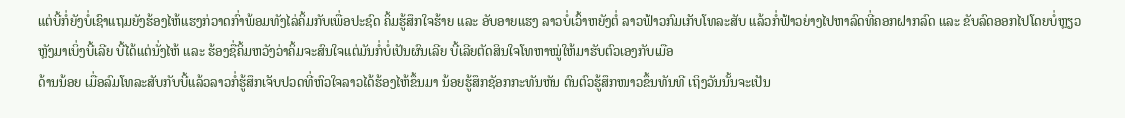ແຕ່ບີ້ກໍ່ຍັງບໍ່ເຊົາແຖມຍັງຮ້ອງໄຫ້ແຮງກ່ວາດກົ່າພ້ອມທັງໄລ່ຄິ້ມກັບເພື່ອປະຊົດ ຄິ້ມຮູ້ສຶກໃຈຮ້າຍ ແລະ ອັບອາຍແຮງ ລາວບໍ່ເວົ້າຫຍັງຕໍ່ ລາວຟ້າວກົມເກັບໂທລະສັບ ແລ້ວກໍ່ຟ້າວຍ່າງໄປຫາລົດທີ່ຄອກຝາກລົດ ແລະ ຂັບລົດອອກໄປໂດຍບໍ່ຫຼຽວຫຼັງມາເບິ່ງບີ້ເລີຍ ບີ້ໄດ້ແຕ່ນັ່ງໄຫ້ ແລະ ຮ້ອງຊື່ຄິ້ມຫວັງວ່າຄິ້ມຈະສົນໃຈແຕ່ມັນກໍ່ບໍ່ເປັນຜົນເລີຍ ບີ້ເລີຍຕັດສິນໃຈໂທຫາໝູ່ໃຫ້ມາຮັບຕົວເອງກັບເມືອ
ດ້ານນ້ອຍ ເມື່ອລົມໂທລະສັບກັບບີ້ແລ້ວລາວກໍ່ຮູ້ສຶກເຈັບປວດທີ່ຫົວໃຈລາວໄດ້ຮ້ອງໄຫ້ຂຶ້ນມາ ນ້ອຍຮູ້ສຶກຊັອກກະທັນຫັນ ຕົນຕົວຮູ້ສຶກໜາວຂຶ້ນທັນທີ ເຖິງວັນນັ້ນຈະເປັນ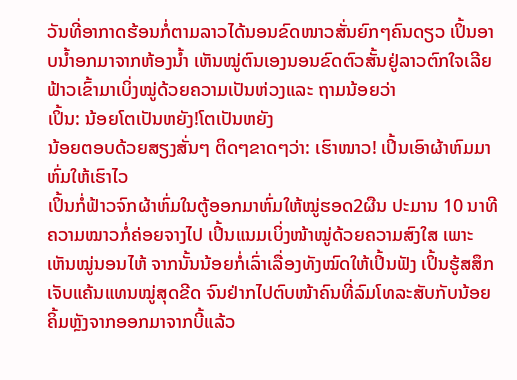ວັນທີ່ອາກາດຮ້ອນກໍ່ຕາມລາວໄດ້ນອນຂົດໜາວສັ່ນຍົກໆຄົນດຽວ ເປິ້ນອາບນ້ຳອກມາຈາກຫ້ອງນ້ຳ ເຫັນໝູ່ຕົນເອງນອນຂົດຕົວສັ້ນຢູ່ລາວຕົກໃຈເລີຍຟ້າວເຂົ້າມາເບິ່ງໝູ່ດ້ວຍຄວາມເປັນຫ່ວງແລະ ຖາມນ້ອຍວ່າ
ເປິ້ນ: ນ້ອຍໂຕເປັນຫຍັງ!ໂຕເປັນຫຍັງ
ນ້ອຍຕອບດ້ວຍສຽງສັ່ນໆ ຕິດໆຂາດໆວ່າ: ເຮົາໜາວ! ເປິ້ນເອົາຜ້າຫົມມາຫົ່ມໃຫ້ເຮົາໄວ
ເປິ້ນກໍ່ຟ້າວຈົກຜ້າຫົ່ມໃນຕູ້ອອກມາຫົ່ມໃຫ້ໝູ່ຮອດ2ຜືນ ປະມານ 10 ນາທີຄວາມໝາວກໍ່ຄ່ອຍຈາງໄປ ເປິ້ນແນມເບິ່ງໜ້າໝູ່ດ້ວຍຄວາມສົງໃສ ເພາະເຫັນໝູ່ນອນໄຫ້ ຈາກນັ້ນນ້ອຍກໍ່ເລົ່າເລື່ອງທັງໝົດໃຫ້ເປິ້ນຟັງ ເປິ້ນຮູ້ສສຶກເຈັບແຄ້ນແທນໝູ່ສຸດຂີດ ຈົນຢ່າກໄປຕົບໜ້າຄົນທີ່ລົມໂທລະສັບກັບນ້ອຍ
ຄິ້ມຫຼັງຈາກອອກມາຈາກບີ້ແລ້ວ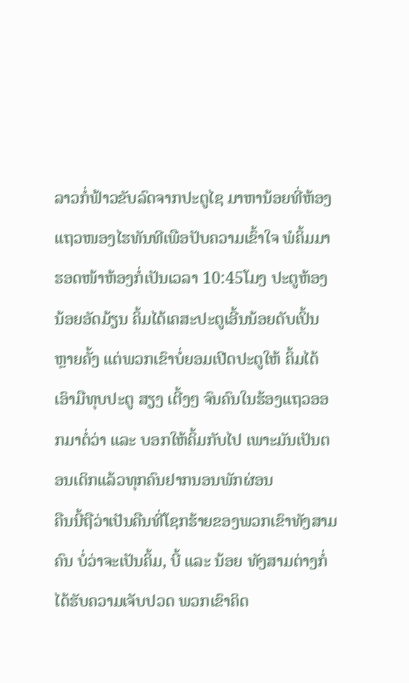ລາວກໍ່ຟ້າວຂັບລົດຈາກປະຕູໄຊ ມາຫານ້ອຍທີ່ຫ້ອງແຖວໜອງໄຮທັນທີເພືອປັບຄວາມເຂົ້າໃຈ ພໍຄິ້ມມາຮອດໜ້າຫ້ອງກໍ່ເປັນເວລາ 10:45ໂມງ ປະຕູຫ້ອງນ້ອຍອັດມ້ຽນ ຄິ້ມໄດ້ເຄສະປະຕູເອີ້ນນ້ອຍດັບເປິ້ນຫຼາຍຄັ້ງ ແຕ່ພວກເຂົາບໍ່ຍອມເປີດປະຕູໃຫ້ ຄິ້ມໄດ້ເອົາມືທຸບປະຕູ ສຽງ ເຕີ້ງໆ ຈົນຄົນໃນຮ້ອງແຖວອອກມາຕໍ່ວ່າ ແລະ ບອກໃຫ້ຄິ້ມກັບໄປ ເພາະມັນເປັນຕອນເດິກແລ້ວທຸກຄົນຢາກນອນພັກຜ່ອນ
ຄືນນີ້ຖືວ່າເປັນຄືນທີ່ໂຊກຮ້າຍຂອງພວກເຂົາທັງສາມຄົນ ບໍ່ວ່າຈະເປັນຄິ້ມ, ບີ້ ແລະ ນ້ອຍ ທັງສາມຕ່າງກໍ່ໄດ້ຮັບຄວາມເຈັບປວດ ພວກເຂົາຄິດ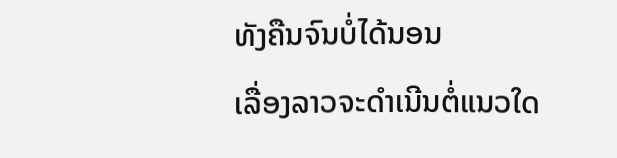ທັງຄືນຈົນບໍ່ໄດ້ນອນ
ເລື່ອງລາວຈະດຳເນີນຕໍ່ແນວໃດ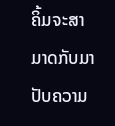ຄິ້ມຈະສາມາດກັບມາປັບຄວາມ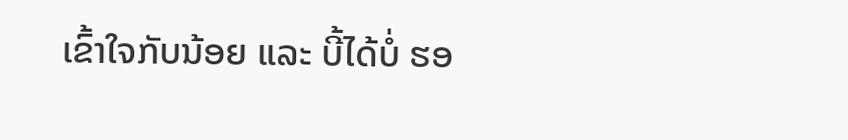ເຂົ້າໃຈກັບນ້ອຍ ແລະ ບີ້ໄດ້ບໍ່ ຮອ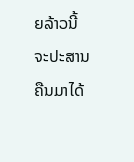ຍລ້າວນີ້ຈະປະສານຄືນມາໄດ້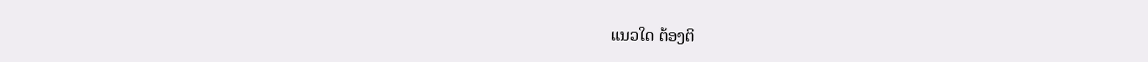ແນວໃດ ຕ້ອງຕິ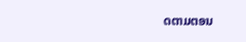ດຕາມຕອນ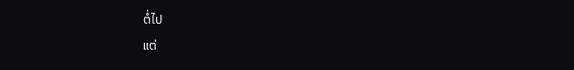ຕໍ່ໄປ
ແຕ່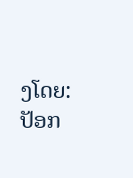ງໂດຍ: ປັອກ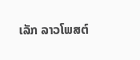ເລັກ ລາວໂພສຕ໌